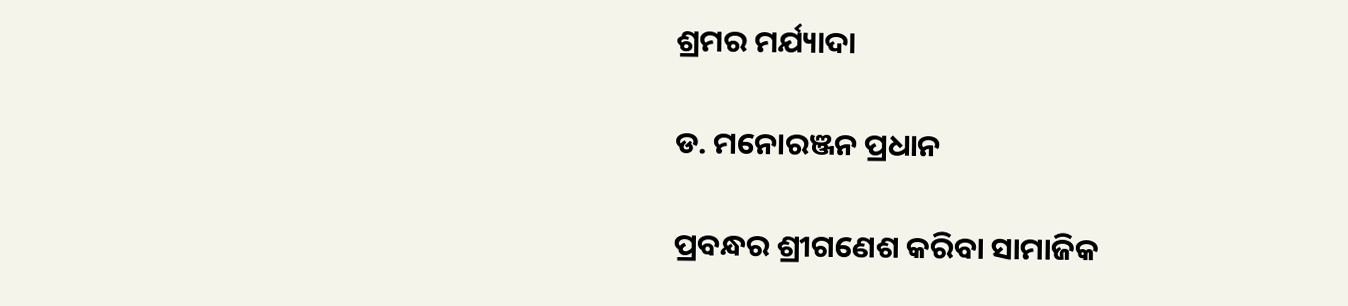ଶ୍ରମର ମର୍ଯ୍ୟାଦା

ଡ. ମନୋରଞ୍ଜନ ପ୍ରଧାନ

ପ୍ରବନ୍ଧର ଶ୍ରୀଗଣେଶ କରିବା ସାମାଜିକ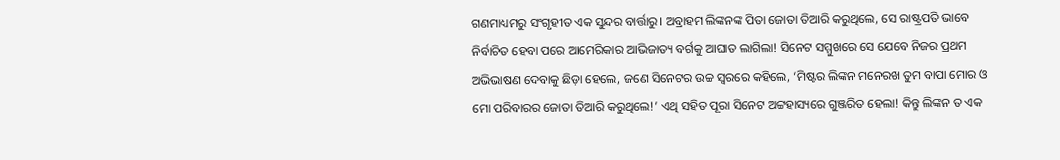ଗଣମାଧ୍ୟମରୁ ସଂଗୃହୀତ ଏକ ସୁନ୍ଦର ବାର୍ତ୍ତାରୁ। ଅବ୍ରାହମ ଲିଙ୍କନଙ୍କ ପିତା ଜୋତା ତିଆରି କରୁଥିଲେ, ସେ ରାଷ୍ଟ୍ରପତି ଭାବେ ନିର୍ବାଚିତ ହେବା ପରେ ଆମେରିକାର ଆଭିଜାତ୍ୟ ବର୍ଗକୁ ଆଘାତ ଲାଗିଲା! ସିନେଟ ସମ୍ମୁଖରେ ସେ ଯେବେ ନିଜର ପ୍ରଥମ ଅଭିଭାଷଣ ଦେବାକୁ ଛିଡ଼ା ହେଲେ, ଜଣେ ସିନେଟର ଉଚ୍ଚ ସ୍ବରରେ କହିଲେ, ‘ମିଷ୍ଟର ଲିଙ୍କନ ମନେରଖ ତୁମ ବାପା ମୋର ଓ ମୋ ପରିବାରର ଜୋତା ତିଆରି କରୁଥିଲେ!’ ଏଥି ସହିତ ପୂରା ସିନେଟ ଅଟ୍ଟହାସ୍ୟରେ ଗୁଞ୍ଜରିତ ହେଲା! କିନ୍ତୁ ଲିଙ୍କନ ତ ଏକ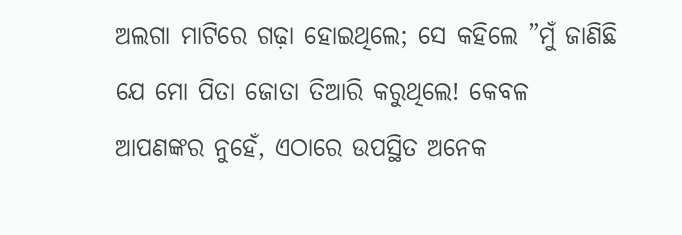ଅଲଗା ମାଟିରେ ଗଢ଼ା ହୋଇଥିଲେ; ସେ କହିଲେ ”ମୁଁ ଜାଣିଛି ଯେ ମୋ ପିତା ଜୋତା ତିଆରି କରୁଥିଲେ! କେବଳ ଆପଣଙ୍କର ନୁହେଁ, ଏଠାରେ ଉପସ୍ଥିତ ଅନେକ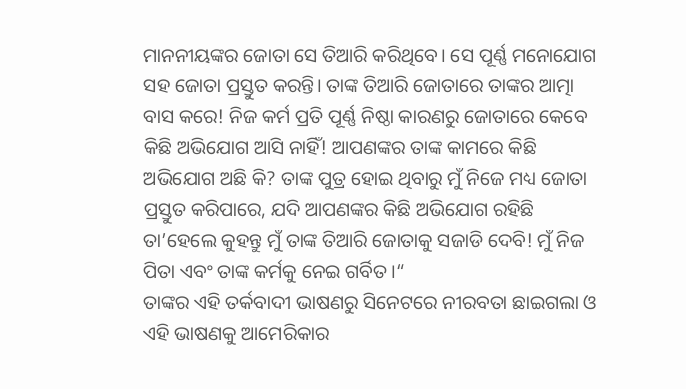ମାନନୀୟଙ୍କର ଜୋତା ସେ ତିଆରି କରିଥିବେ। ସେ ପୂର୍ଣ୍ଣ ମନୋଯୋଗ ସହ ଜୋତା ପ୍ରସ୍ତୁତ କରନ୍ତି। ତାଙ୍କ ତିଆରି ଜୋତାରେ ତାଙ୍କର ଆତ୍ମା ବାସ କରେ! ନିଜ କର୍ମ ପ୍ରତି ପୂର୍ଣ୍ଣ ନିଷ୍ଠା କାରଣରୁ ଜୋତାରେ କେବେ କିଛି ଅଭିଯୋଗ ଆସି ନାହିଁ! ଆପଣଙ୍କର ତାଙ୍କ କାମରେ କିଛି ଅଭିଯୋଗ ଅଛି କି? ତାଙ୍କ ପୁତ୍ର ହୋଇ ଥିବାରୁ ମୁଁ ନିଜେ ମଧ୍ୟ ଜୋତା ପ୍ରସ୍ତୁତ କରିପାରେ, ଯଦି ଆପଣଙ୍କର କିଛି ଅଭିଯୋଗ ରହିଛି ତା’ହେଲେ କୁହନ୍ତୁ ମୁଁ ତାଙ୍କ ତିଆରି ଜୋତାକୁ ସଜାଡି ଦେବି! ମୁଁ ନିଜ ପିତା ଏବଂ ତାଙ୍କ କର୍ମକୁ ନେଇ ଗର୍ବିତ।“
ତାଙ୍କର ଏହି ତର୍କବାଦୀ ଭାଷଣରୁ ସିନେଟରେ ନୀରବତା ଛାଇଗଲା ଓ ଏହି ଭାଷଣକୁ ଆମେରିକାର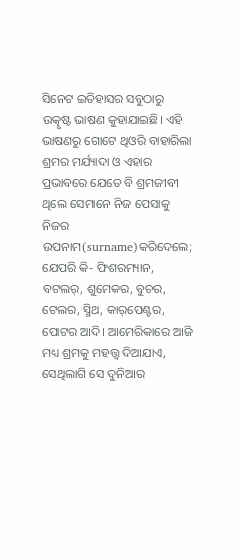ସିନେଟ ଇତିହାସର ସବୁଠାରୁ ଉତ୍କୃଷ୍ଟ ଭାଷଣ କୁହାଯାଇଛି। ଏହି ଭାଷଣରୁ ଗୋଟେ ଥିଓରି ବାହାରିଲା ଶ୍ରମର ମର୍ଯ୍ୟାଦା ଓ ଏହାର ପ୍ରଭାବରେ ଯେତେ ବି ଶ୍ରମଜୀବୀ ଥିଲେ ସେମାନେ ନିଜ ପେସାକୁ ନିଜର ଉପନାମ(surname)କରିଦେଲେ; ଯେପରି କି- ଫିଶରମ୍ୟାନ, ବଟଲର୍‌, ଶୁମେକର, ବୁଚର, ଟେଲର, ସ୍ମିଥ, କାର୍‌ପେଣ୍ଟର, ପୋଟର ଆଦି। ଆମେରିକାରେ ଆଜି ମଧ୍ୟ ଶ୍ରମକୁ ମହତ୍ତ୍ୱ ଦିଆଯାଏ, ସେଥିଲାଗି ସେ ଦୁନିଆର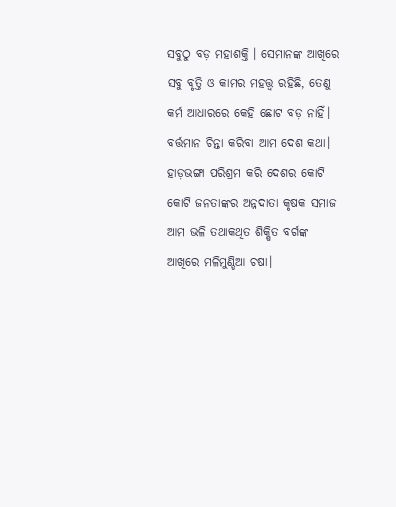ସବୁଠୁ ବଡ଼ ମହାଶକ୍ତି । ସେମାନଙ୍କ ଆଖିରେ ସବୁ ବୃତ୍ତି ଓ କାମର ମହତ୍ତ୍ୱ ରହିଛି, ତେଣୁ କର୍ମ ଆଧାରରେ କେହି ଛୋଟ ବଡ଼ ନାହିଁ।
ବର୍ତ୍ତମାନ ଚିନ୍ତା କରିବା ଆମ ଦେଶ କଥା। ହାଡ଼ଭଙ୍ଗା ପରିଶ୍ରମ କରି ଦେଶର କୋଟି କୋଟି ଜନତାଙ୍କର ଅନ୍ନଦାତା କୃଷକ ସମାଜ ଆମ ଭଳି ତଥାକଥିତ ଶିକ୍ଷିତ ବର୍ଗଙ୍କ ଆଖିରେ ମଳିମୁଣ୍ଡିଆ ଚଷା।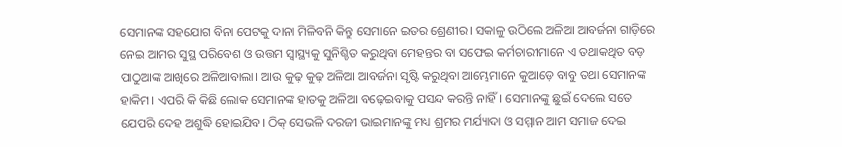ସେମାନଙ୍କ ସହଯୋଗ ବିନା ପେଟକୁ ଦାନା ମିଳିବନି କିନ୍ତୁ ସେମାନେ ଇତର ଶ୍ରେଣୀର। ସକାଳୁ ଉଠିଲେ ଅଳିଆ ଆବର୍ଜନା ଗାଡ଼ିରେ ନେଇ ଆମର ସୁସ୍ଥ ପରିବେଶ ଓ ଉତ୍ତମ ସ୍ବାସ୍ଥ୍ୟକୁ ସୁନିଶ୍ଚିତ କରୁଥିବା ମେହନ୍ତର ବା ସଫେଇ କର୍ମଚାରୀମାନେ ଏ ତଥାକଥିତ ବଡ଼ ପାଠୁଆଙ୍କ ଆଖିରେ ଅଳିଆବାଲା। ଆଉ କୁଢ଼ କୁଢ଼ ଅଳିଆ ଆବର୍ଜନା ସୃଷ୍ଟି କରୁଥିବା ଆମ୍ଭେମାନେ କୁଆଡ଼େ ବାବୁ ତଥା ସେମାନଙ୍କ ହାକିମ। ଏପରି କି କିଛି ଲୋକ ସେମାନଙ୍କ ହାତକୁ ଅଳିଆ ବଢ଼େଇବାକୁ ପସନ୍ଦ କରନ୍ତି ନାହିଁ। ସେମାନଙ୍କୁ ଛୁଇଁ ଦେଲେ ସତେ ଯେପରି ଦେହ ଅଶୁଦ୍ଧି ହୋଇଯିବ। ଠିକ୍‌ ସେଭଳି ଦରଜୀ ଭାଇମାନଙ୍କୁ ମଧ୍ୟ ଶ୍ରମର ମର୍ଯ୍ୟାଦା ଓ ସମ୍ମାନ ଆମ ସମାଜ ଦେଇ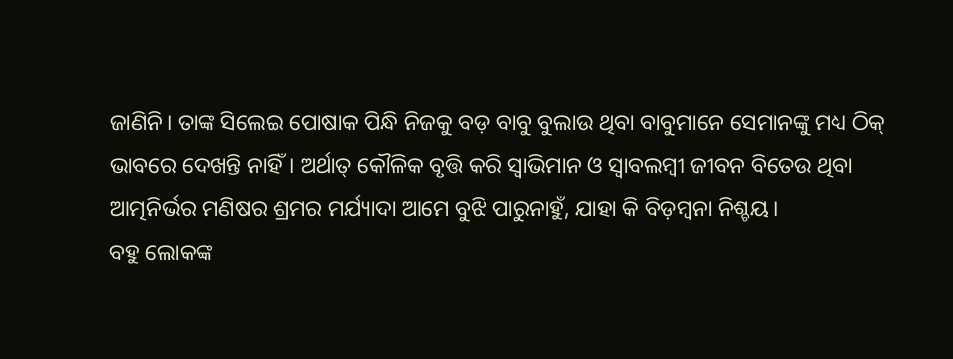ଜାଣିନି। ତାଙ୍କ ସିଲେଇ ପୋଷାକ ପିନ୍ଧି ନିଜକୁ ବଡ଼ ବାବୁ ବୁଲାଉ ଥିବା ବାବୁମାନେ ସେମାନଙ୍କୁ ମଧ୍ୟ ଠିକ୍‌ ଭାବରେ ଦେଖନ୍ତି ନାହିଁ। ଅର୍ଥାତ୍‌ କୌଳିକ ବୃତ୍ତି କରି ସ୍ବାଭିମାନ ଓ ସ୍ବାବଲମ୍ବୀ ଜୀବନ ବିତେଉ ଥିବା ଆତ୍ମନିର୍ଭର ମଣିଷର ଶ୍ରମର ମର୍ଯ୍ୟାଦା ଆମେ ବୁଝି ପାରୁନାହୁଁ, ଯାହା କି ବିଡ଼ମ୍ବନା ନିଶ୍ଚୟ।
ବହୁ ଲୋକଙ୍କ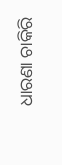ଧାରଣା ଚାକିରି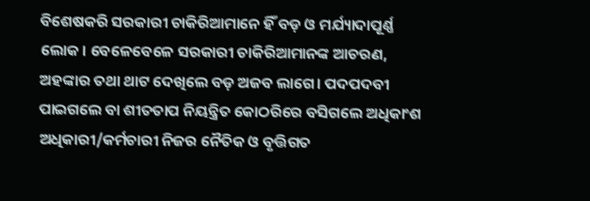ବିଶେଷକରି ସରକାରୀ ଚାକିରିଆମାନେ ହିଁ ବଡ଼ ଓ ମର୍ଯ୍ୟାଦାପୂର୍ଣ୍ଣ ଲୋକ। ବେଳେବେଳେ ସରକାରୀ ଚାକିରିଆମାନଙ୍କ ଆଚରଣ, ଅହଙ୍କାର ତଥା ଥାଟ ଦେଖିଲେ ବଡ଼ ଅଜବ ଲାଗେ। ପଦପଦବୀ ପାଇଗଲେ ବା ଶୀତତାପ ନିୟନ୍ତ୍ରିତ କୋଠରିରେ ବସିଗଲେ ଅଧିକାଂଶ ଅଧିକାରୀ/କର୍ମଚାରୀ ନିଜର ନୈତିକ ଓ ବୃତ୍ତିଗତ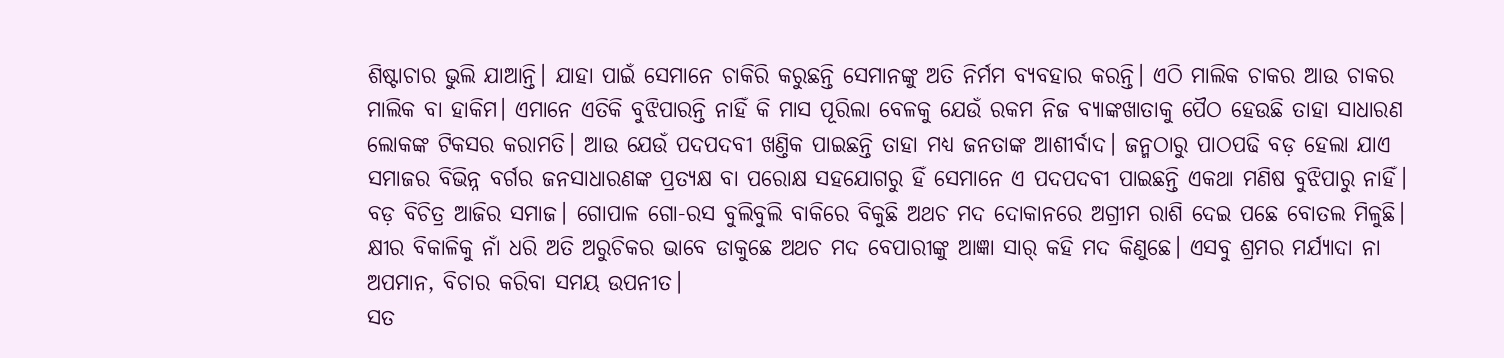ଶିଷ୍ଟାଚାର ଭୁଲି ଯାଆନ୍ତି। ଯାହା ପାଇଁ ସେମାନେ ଚାକିରି କରୁଛନ୍ତି ସେମାନଙ୍କୁ ଅତି ନିର୍ମମ ବ୍ୟବହାର କରନ୍ତି। ଏଠି ମାଲିକ ଚାକର ଆଉ ଚାକର ମାଲିକ ବା ହାକିମ। ଏମାନେ ଏତିକି ବୁଝିପାରନ୍ତି ନାହିଁ କି ମାସ ପୂରିଲା ବେଳକୁ ଯେଉଁ ରକମ ନିଜ ବ୍ୟାଙ୍କଖାତାକୁ ପୈଠ ହେଉଛି ତାହା ସାଧାରଣ ଲୋକଙ୍କ ଟିକସର କରାମତି। ଆଉ ଯେଉଁ ପଦପଦବୀ ଖଣ୍ତିକ ପାଇଛନ୍ତି ତାହା ମଧ୍ୟ ଜନତାଙ୍କ ଆଶୀର୍ବାଦ। ଜନ୍ମଠାରୁ ପାଠପଢି ବଡ଼ ହେଲା ଯାଏ ସମାଜର ବିଭିନ୍ନ ବର୍ଗର ଜନସାଧାରଣଙ୍କ ପ୍ରତ୍ୟକ୍ଷ ବା ପରୋକ୍ଷ ସହଯୋଗରୁ ହିଁ ସେମାନେ ଏ ପଦପଦବୀ ପାଇଛନ୍ତି ଏକଥା ମଣିଷ ବୁଝିପାରୁ ନାହିଁ।
ବଡ଼ ବିଚିତ୍ର ଆଜିର ସମାଜ। ଗୋପାଳ ଗୋ-ରସ ବୁଲିବୁଲି ବାକିରେ ବିକୁଛି ଅଥଚ ମଦ ଦୋକାନରେ ଅଗ୍ରୀମ ରାଶି ଦେଇ ପଛେ ବୋତଲ ମିଳୁଛି। କ୍ଷୀର ବିକାଳିକୁ ନାଁ ଧରି ଅତି ଅରୁଚିକର ଭାବେ ଡାକୁଛେ ଅଥଚ ମଦ ବେପାରୀଙ୍କୁ ଆଜ୍ଞା ସାର୍‌ କହି ମଦ କିଣୁଛେ। ଏସବୁ ଶ୍ରମର ମର୍ଯ୍ୟାଦା ନା ଅପମାନ, ବିଚାର କରିବା ସମୟ ଉପନୀତ।
ସତ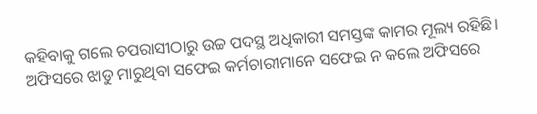କହିବାକୁ ଗଲେ ଚପରାସୀଠାରୁ ଉଚ୍ଚ ପଦସ୍ଥ ଅଧିକାରୀ ସମସ୍ତଙ୍କ କାମର ମୂଲ୍ୟ ରହିଛି। ଅଫିସରେ ଝାଡୁ ମାରୁଥିବା ସଫେଇ କର୍ମଚାରୀମାନେ ସଫେଇ ନ କଲେ ଅଫିସରେ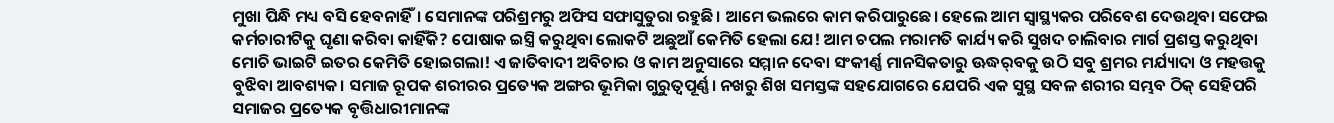ମୁଖା ପିନ୍ଧି ମଧ୍ୟ ବସି ହେବନାହିଁ। ସେମାନଙ୍କ ପରିଶ୍ରମରୁ ଅଫିସ ସଫାସୁତୁରା ରହୁଛି। ଆମେ ଭଲରେ କାମ କରିପାରୁଛେ। ହେଲେ ଆମ ସ୍ବାସ୍ଥ୍ୟକର ପରିବେଶ ଦେଉଥିବା ସଫେଇ କର୍ମଚାରୀଟିକୁ ଘୃଣା କରିବା କାହିଁକି? ପୋଷାକ ଇସ୍ତ୍ରି କରୁଥିବା ଲୋକଟି ଅଛୁଆଁ କେମିତି ହେଲା ଯେ! ଆମ ଚପଲ ମରାମତି କାର୍ଯ୍ୟ କରି ସୁଖଦ ଚାଲିବାର ମାର୍ଗ ପ୍ରଶସ୍ତ କରୁଥିବା ମୋଚି ଭାଇଟି ଇତର କେମିତି ହୋଇଗଲା! ଏ ଜାତିବାଦୀ ଅବିଚାର ଓ କାମ ଅନୁସାରେ ସମ୍ମାନ ଦେବା ସଂକୀର୍ଣ୍ଣ ମାନସିକତାରୁ ଊଦ୍ଧର୍‌ବକୁ ଉଠି ସବୁ ଶ୍ରମର ମର୍ଯ୍ୟାଦା ଓ ମହତ୍ତକୁ ବୁଝିବା ଆବଶ୍ୟକ। ସମାଜ ରୂପକ ଶରୀରର ପ୍ରତ୍ୟେକ ଅଙ୍ଗର ଭୂମିକା ଗୁରୁତ୍ୱପୂର୍ଣ୍ଣ। ନଖରୁ ଶିଖ ସମସ୍ତଙ୍କ ସହଯୋଗରେ ଯେପରି ଏକ ସୁସ୍ଥ ସବଳ ଶରୀର ସମ୍ଭବ ଠିକ୍‌ ସେହିପରି ସମାଜର ପ୍ରତ୍ୟେକ ବୃତ୍ତିଧାରୀମାନଙ୍କ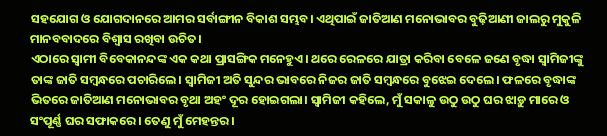ସହଯୋଗ ଓ ଯୋଗଦାନରେ ଆମର ସର୍ବାଙ୍ଗୀନ ବିକାଶ ସମ୍ଭବ। ଏଥିପାଇଁ ଜାତିଆଣ ମନୋଭାବର ବୁଢ଼ିଆଣୀ ଜାଲରୁ ମୁକୁଳି ମାନବବାଦରେ ବିଶ୍ବାସ ରଖିବା ଉଚିତ।
ଏଠାରେ ସ୍ବାମୀ ବିବେକାନନ୍ଦଙ୍କ ଏକ କଥା ପ୍ରାସଙ୍ଗିକ ମନେହୁଏ। ଥରେ ରେଳରେ ଯାତ୍ରା କରିବା ବେଳେ ଜଣେ ବୃଦ୍ଧା ସ୍ବାମିଜୀଙ୍କୁ ତାଙ୍କ ଜାତି ସମ୍ବନ୍ଧରେ ପଚାରିଲେ। ସ୍ବାମିଜୀ ଅତି ସୁନ୍ଦର ଭାବରେ ନିଜର ଜାତି ସମ୍ବନ୍ଧରେ ବୁଝେଇ ଦେଲେ। ଫଳରେ ବୃଦ୍ଧାଙ୍କ ଭିତରେ ଜାତିଆଣ ମନୋଭାବର ବୃଥା ଅହଂ ଦୂର ହୋଇଗଲା। ସ୍ବାମିଜୀ କହିଲେ, ମୁଁ ସକାଳୁ ଉଠୁ ଉଠୁ ଘର ଝାଡ଼ୁ ମାରେ ଓ ସଂପୂର୍ଣ୍ଣ ଘର ସଫାକରେ। ତେଣୁ ମୁଁ ମେହନ୍ତର।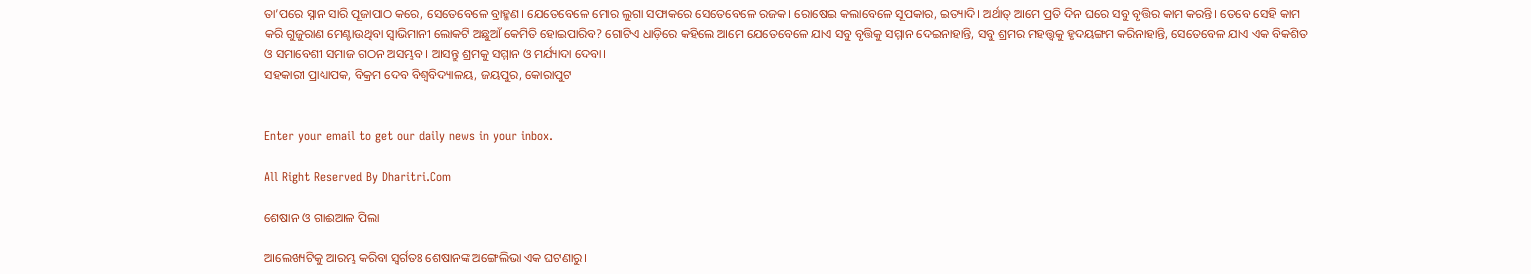ତା’ପରେ ସ୍ନାନ ସାରି ପୂଜାପାଠ କରେ, ସେତେବେଳେ ବ୍ରାହ୍ମଣ। ଯେତେବେଳେ ମୋର ଲୁଗା ସଫାକରେ ସେତେବେଳେ ରଜକ। ରୋଷେଇ କଲାବେଳେ ସୂପକାର, ଇତ୍ୟାଦି। ଅର୍ଥାତ୍‌ ଆମେ ପ୍ରତି ଦିନ ଘରେ ସବୁ ବୃତ୍ତିର କାମ କରନ୍ତି। ତେବେ ସେହି କାମ କରି ଗୁଜୁରାଣ ମେଣ୍ଟାଉଥିବା ସ୍ବାଭିମାନୀ ଲୋକଟି ଅଛୁଆଁ କେମିତି ହୋଇପାରିବ? ଗୋଟିଏ ଧାଡ଼ିରେ କହିଲେ ଆମେ ଯେତେବେଳେ ଯାଏ ସବୁ ବୃତ୍ତିକୁ ସମ୍ମାନ ଦେଇନାହାନ୍ତି, ସବୁ ଶ୍ରମର ମହତ୍ତ୍ୱକୁ ହୃଦୟଙ୍ଗମ କରିନାହାନ୍ତି, ସେତେବେଳ ଯାଏ ଏକ ବିକଶିତ ଓ ସମାବେଶୀ ସମାଜ ଗଠନ ଅସମ୍ଭବ। ଆସନ୍ତୁ ଶ୍ରମକୁ ସମ୍ମାନ ଓ ମର୍ଯ୍ୟାଦା ଦେବା।
ସହକାରୀ ପ୍ରାଧ୍ୟାପକ, ବିକ୍ରମ ଦେବ ବିଶ୍ବବିଦ୍ୟାଳୟ, ଜୟପୁର, କୋରାପୁଟ


Enter your email to get our daily news in your inbox.

All Right Reserved By Dharitri.Com

ଶେଷାନ ଓ ଗାଈଆଳ ପିଲା

ଆଲେଖ୍ୟଟିକୁ ଆରମ୍ଭ କରିବା ସ୍ବର୍ଗତଃ ଶେଷାନଙ୍କ ଅଙ୍ଗେଲିଭା ଏକ ଘଟଣାରୁ।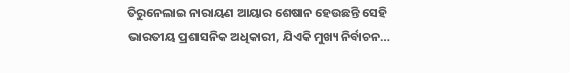ତିରୁନେଲାଇ ନାରାୟଣ ଆୟାର ଶେଷାନ ହେଉଛନ୍ତି ସେହି ଭାରତୀୟ ପ୍ରଶାସନିକ ଅଧିକାରୀ, ଯିଏକି ମୁଖ୍ୟ ନିର୍ବାଚନ…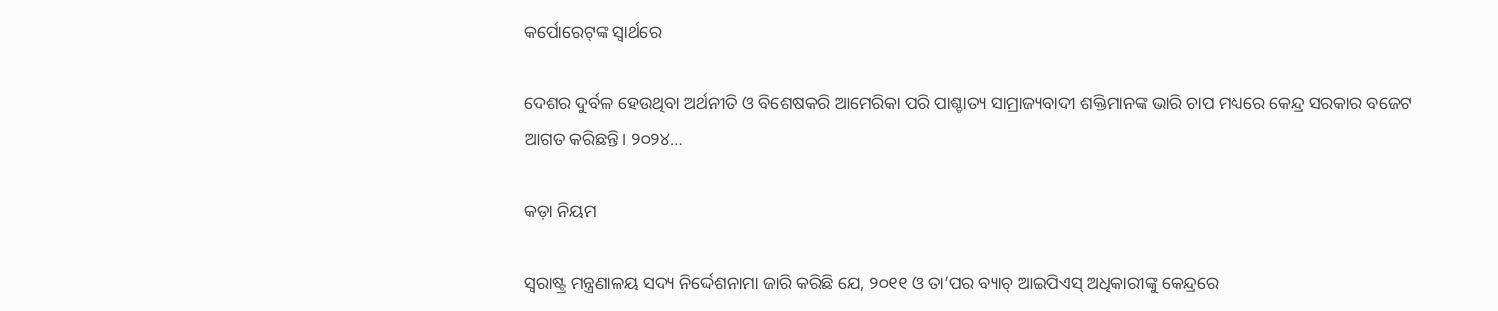କର୍ପୋରେଟ୍‌ଙ୍କ ସ୍ବାର୍ଥରେ

ଦେଶର ଦୁର୍ବଳ ହେଉଥିବା ଅର୍ଥନୀତି ଓ ବିଶେଷକରି ଆମେରିକା ପରି ପାଶ୍ଚାତ୍ୟ ସାମ୍ରାଜ୍ୟବାଦୀ ଶକ୍ତିମାନଙ୍କ ଭାରି ଚାପ ମଧ୍ୟରେ କେନ୍ଦ୍ର ସରକାର ବଜେଟ ଆଗତ କରିଛନ୍ତି। ୨୦୨୪…

କଡ଼ା ନିୟମ

ସ୍ବରାଷ୍ଟ୍ର ମନ୍ତ୍ରଣାଳୟ ସଦ୍ୟ ନିର୍ଦ୍ଦେଶନାମା ଜାରି କରିଛି ଯେ, ୨୦୧୧ ଓ ତା’ପର ବ୍ୟାଚ୍‌ ଆଇପିଏସ୍‌ ଅଧିକାରୀଙ୍କୁ କେନ୍ଦ୍ରରେ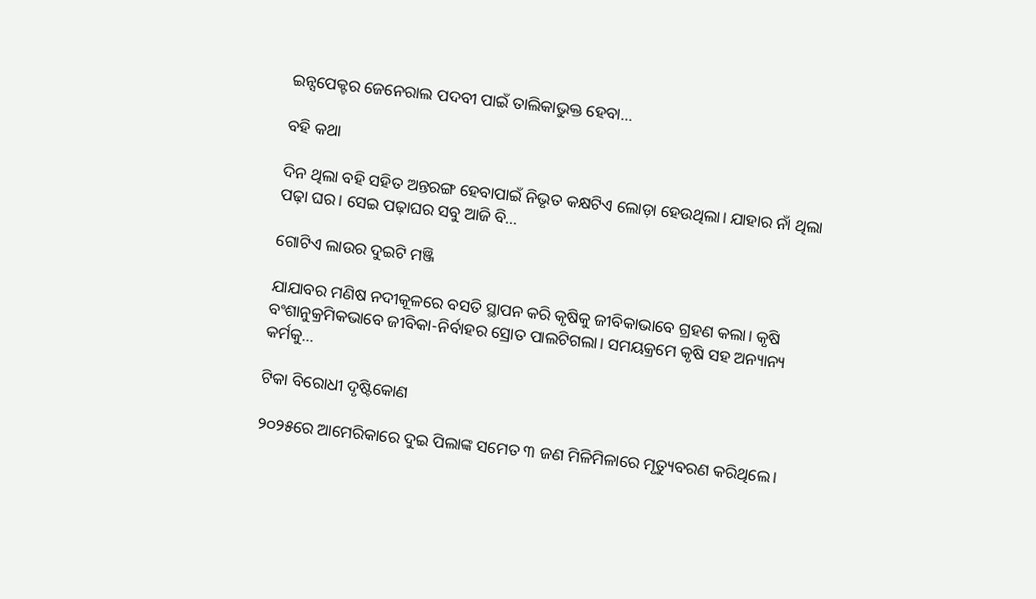ଇନ୍ସପେକ୍ଟର ଜେନେରାଲ ପଦବୀ ପାଇଁ ତାଲିକାଭୁକ୍ତ ହେବା…

ବହି କଥା

ଦିନ ଥିଲା ବହି ସହିତ ଅନ୍ତରଙ୍ଗ ହେବାପାଇଁ ନିଭୃତ କକ୍ଷଟିଏ ଲୋଡ଼ା ହେଉଥିଲା। ଯାହାର ନାଁ ଥିଲା ପଢ଼ା ଘର। ସେଇ ପଢ଼ାଘର ସବୁ ଆଜି ବି…

ଗୋଟିଏ ଲାଉର ଦୁଇଟି ମଞ୍ଜି

ଯାଯାବର ମଣିଷ ନଦୀକୂଳରେ ବସତି ସ୍ଥାପନ କରି କୃଷିକୁ ଜୀବିକାଭାବେ ଗ୍ରହଣ କଲା। କୃଷି ବଂଶାନୁକ୍ରମିକଭାବେ ଜୀବିକା-ନିର୍ବାହର ସ୍ରୋତ ପାଲଟିଗଲା। ସମୟକ୍ରମେ କୃଷି ସହ ଅନ୍ୟାନ୍ୟ କର୍ମକୁ…

ଟିକା ବିରୋଧୀ ଦୃଷ୍ଟିକୋଣ

୨୦୨୫ରେ ଆମେରିକାରେ ଦୁଇ ପିଲାଙ୍କ ସମେତ ୩ ଜଣ ମିଳିମିଳାରେ ମୃତ୍ୟୁବରଣ କରିଥିଲେ।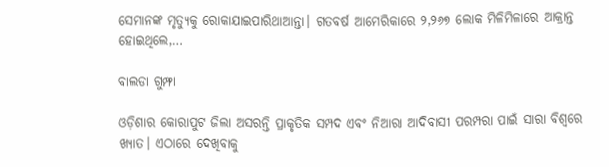ସେମାନଙ୍କ ମୃତ୍ୟୁକୁ ରୋକାଯାଇପାରିଥାଆନ୍ତା। ଗତବର୍ଷ ଆମେରିକାରେ ୨,୨୬୭ ଲୋକ ମିଳିମିଳାରେ ଆକ୍ରାନ୍ତ ହୋଇଥିଲେ,…

ବାଲଡା ଗୁମ୍ଫା

ଓଡ଼ିଶାର କୋରାପୁଟ ଜିଲା ଅସରନ୍ତି ପ୍ରାକୃତିକ ସମ୍ପଦ ଏବଂ ନିଆରା ଆଦିବାସୀ ପରମ୍ପରା ପାଇଁ ସାରା ବିଶ୍ବରେ ଖ୍ୟାତ। ଏଠାରେ ଦେଖିବାକୁ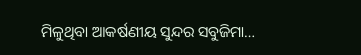ମିଳୁଥିବା ଆକର୍ଷଣୀୟ ସୁନ୍ଦର ସବୁଜିମା…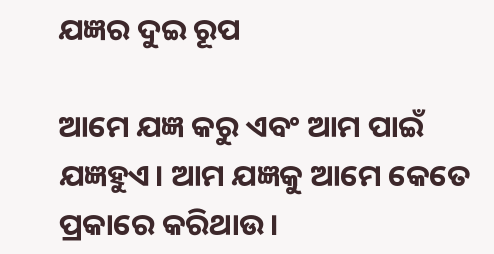ଯଜ୍ଞର ଦୁଇ ରୂପ

ଆମେ ଯଜ୍ଞ କରୁ ଏବଂ ଆମ ପାଇଁ ଯଜ୍ଞହୁଏ। ଆମ ଯଜ୍ଞକୁ ଆମେ କେତେ ପ୍ରକାରେ କରିଥାଉ।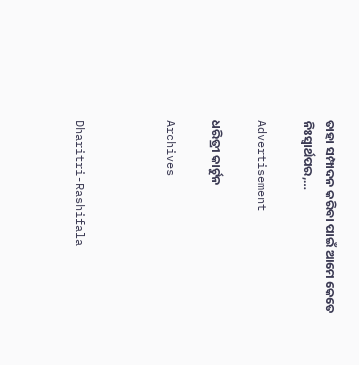ତାହା ସମ୍ପାଦନ କରିବା ପାଇଁ ଆମେ କେତେ ନିଃସ୍ବାର୍ଥପର,…

Advertisement

ଧରିତ୍ରୀ କାର୍ଟୁନ

Archives



Dharitri-Rashifala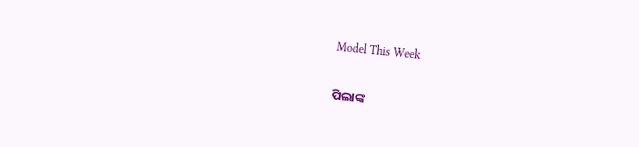Model This Week

ପିଲାଙ୍କ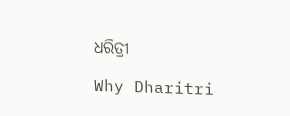ଧରିତ୍ରୀ

Why Dharitri